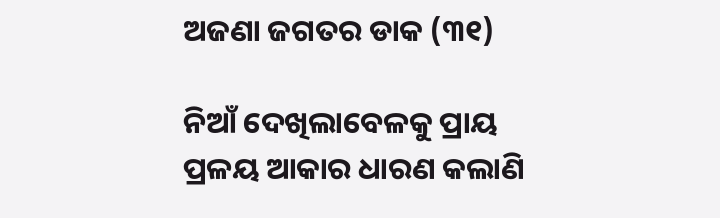ଅଜଣା ଜଗତର ଡାକ (୩୧)

ନିଆଁ ଦେଖିଲାବେଳକୁ ପ୍ରାୟ ପ୍ରଳୟ ଆକାର ଧାରଣ କଲାଣି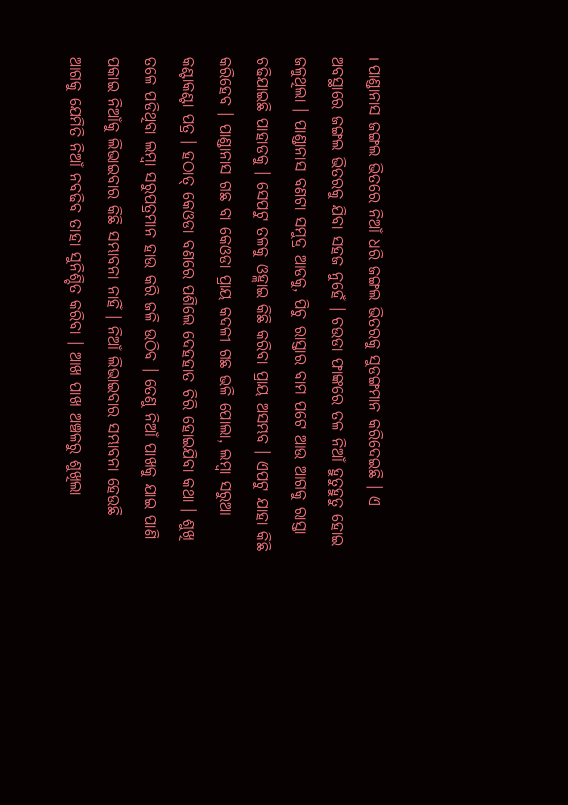। ପାଣ୍ଡାନାସ ଜଙ୍ଗଲ ଭିତରେ ନିଆଁ ଧରି ଜଙ୍ଗଲ ଭିତରକୁ ସୁଡଙ୍ଗମାନ କରିଦେଇଛି । ଏ ଅବସ୍ଥାରେ ଜଙ୍ଗଲ ଭିତରକୁ ଯିବା ସହଜ ନୁହେଁ । ଚଉଡା ଫାଙ୍କରେ ତଳ ନିଆଁ ହୁତୁହୁତୁ ହୋଇ ଜଳୁଥିଲା । ପାଣ୍ଡାନାସ ବଣଟା ସମୁଦ୍ର ଆଡକୁ, ପିଚୁ ରାସ୍ତାର ବାମ ପଟେ ଆଉ ଆଗକୁ ରାସ୍ତା ଚଢିଯାଇଛି ପାହାଡକୁ । ସେପଟୁ ତଳକୁ ଓହ୍ଲାଇ କିଛି କରିବା ପ୍ରାୟ ଅସମ୍ଭବ । ଏପଟୁ ଯାହା କିଛି କରିହେବ । ପାଣ୍ଡାନାସ ଗଛ ବା କେଓଡା ପ୍ରାୟ କଦଳୀ ଗଛ ଭଳି ପୋଲା, ଲମ୍ବା ସରୁଆ କଣ୍ଟାକଣ୍ଟା ପତ୍ର । ହଠାତ୍ କେଓଡା ବଣରେ ପଶିଲେ ଦେହହାତ ଚିରି ହୋଇଯିବା କଥା । ଶୁଖି ତଳେ ପଡିଥିବା ଲମ୍ବା ସରୁପତ୍ରମାନ ହାଉ କରି ଜଳି ଉଠିବ । ତେଣୁ ନିଆଁ ପାଖକୁ ଯାଇ ପାଣି ପକାଇ ନିଆଁକୁ ଲିଭାଇବାର କିଛି ସମ୍ଭାବନା ନାହିଁ । ନିଆଁ ଲିଭାଇବାର ସମ୍ଭାବନା ହେଉଛି ଆଗକୁ ଯେମିତି ନିଆଁ ନବଢିବ ତାହା ସୁନିଶ୍ଚିତ କରିବା । ଆଖ ପାଖ ଅଞ୍ଚଳରୁ ଶୁଖିଲା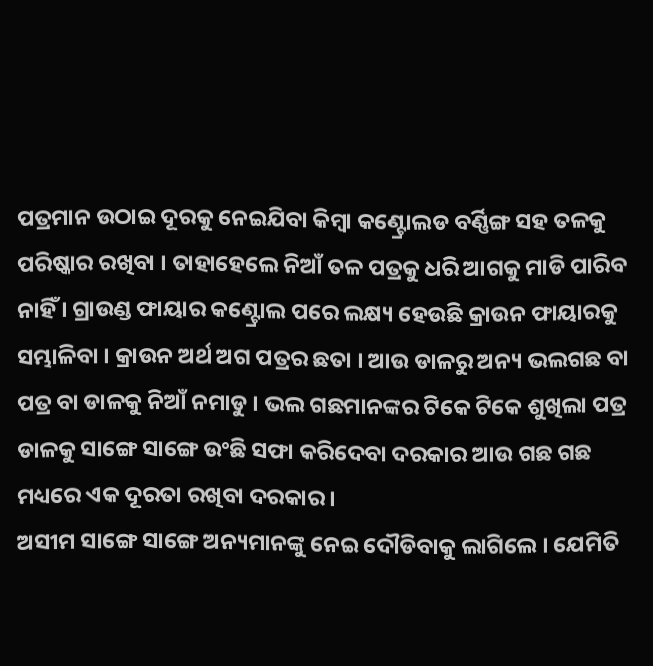ପତ୍ରମାନ ଉଠାଇ ଦୂରକୁ ନେଇଯିବା କିମ୍ବା କଣ୍ଟ୍ରୋଲଡ ବର୍ଣ୍ଣିଙ୍ଗ ସହ ତଳକୁ ପରିଷ୍କାର ରଖିବା । ତାହାହେଲେ ନିଆଁ ତଳ ପତ୍ରକୁ ଧରି ଆଗକୁ ମାଡି ପାରିବ ନାହିଁ । ଗ୍ରାଉଣ୍ଡ ଫାୟାର କଣ୍ଟ୍ରୋଲ ପରେ ଲକ୍ଷ୍ୟ ହେଉଛି କ୍ରାଉନ ଫାୟାରକୁ ସମ୍ଭାଳିବା । କ୍ରାଉନ ଅର୍ଥ ଅଗ ପତ୍ରର ଛତା । ଆଉ ଡାଳରୁ ଅନ୍ୟ ଭଲଗଛ ବା ପତ୍ର ବା ଡାଳକୁ ନିଆଁ ନମାଡୁ । ଭଲ ଗଛମାନଙ୍କର ଟିକେ ଟିକେ ଶୁଖିଲା ପତ୍ର ଡାଳକୁ ସାଙ୍ଗେ ସାଙ୍ଗେ ଉଂଛି ସଫା କରିଦେବା ଦରକାର ଆଉ ଗଛ ଗଛ ମଧ୍ୟରେ ଏକ ଦୂରତା ରଖିବା ଦରକାର ।
ଅସୀମ ସାଙ୍ଗେ ସାଙ୍ଗେ ଅନ୍ୟମାନଙ୍କୁ ନେଇ ଦୌଡିବାକୁ ଲାଗିଲେ । ଯେମିତି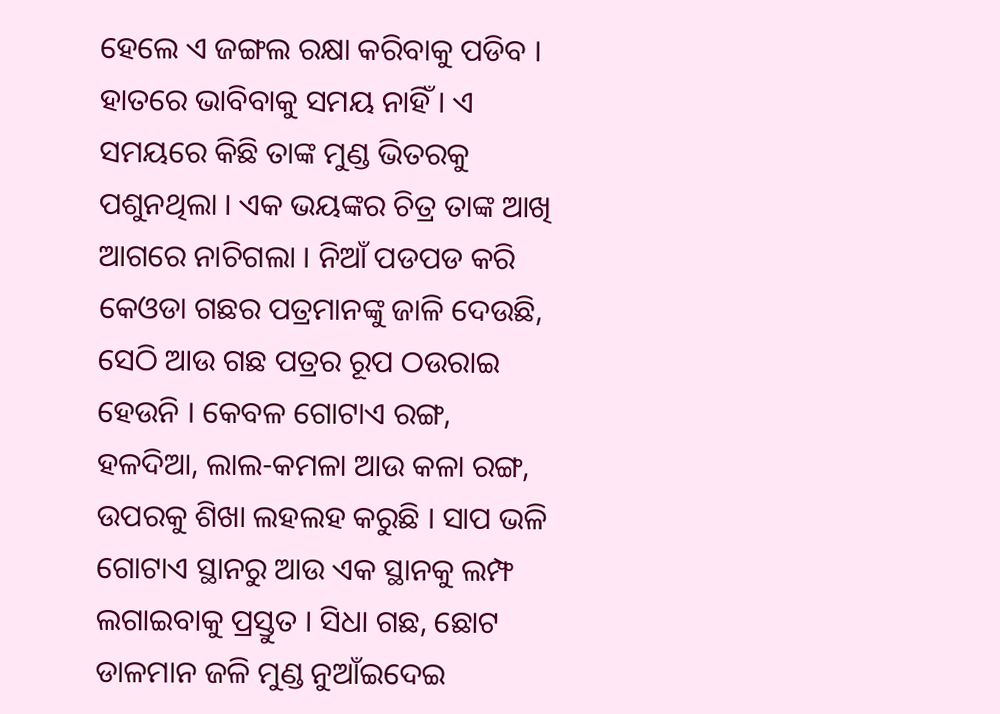ହେଲେ ଏ ଜଙ୍ଗଲ ରକ୍ଷା କରିବାକୁ ପଡିବ । ହାତରେ ଭାବିବାକୁ ସମୟ ନାହିଁ । ଏ ସମୟରେ କିଛି ତାଙ୍କ ମୁଣ୍ଡ ଭିତରକୁ ପଶୁନଥିଲା । ଏକ ଭୟଙ୍କର ଚିତ୍ର ତାଙ୍କ ଆଖି ଆଗରେ ନାଚିଗଲା । ନିଆଁ ପଡପଡ କରି କେଓଡା ଗଛର ପତ୍ରମାନଙ୍କୁ ଜାଳି ଦେଉଛି, ସେଠି ଆଉ ଗଛ ପତ୍ରର ରୂପ ଠଉରାଇ ହେଉନି । କେବଳ ଗୋଟାଏ ରଙ୍ଗ, ହଳଦିଆ, ଲାଲ-କମଳା ଆଉ କଳା ରଙ୍ଗ, ଉପରକୁ ଶିଖା ଲହଲହ କରୁଛି । ସାପ ଭଳି ଗୋଟାଏ ସ୍ଥାନରୁ ଆଉ ଏକ ସ୍ଥାନକୁ ଲମ୍ଫ ଲଗାଇବାକୁ ପ୍ରସ୍ତୁତ । ସିଧା ଗଛ, ଛୋଟ ଡାଳମାନ ଜଳି ମୁଣ୍ଡ ନୁଆଁଇଦେଇ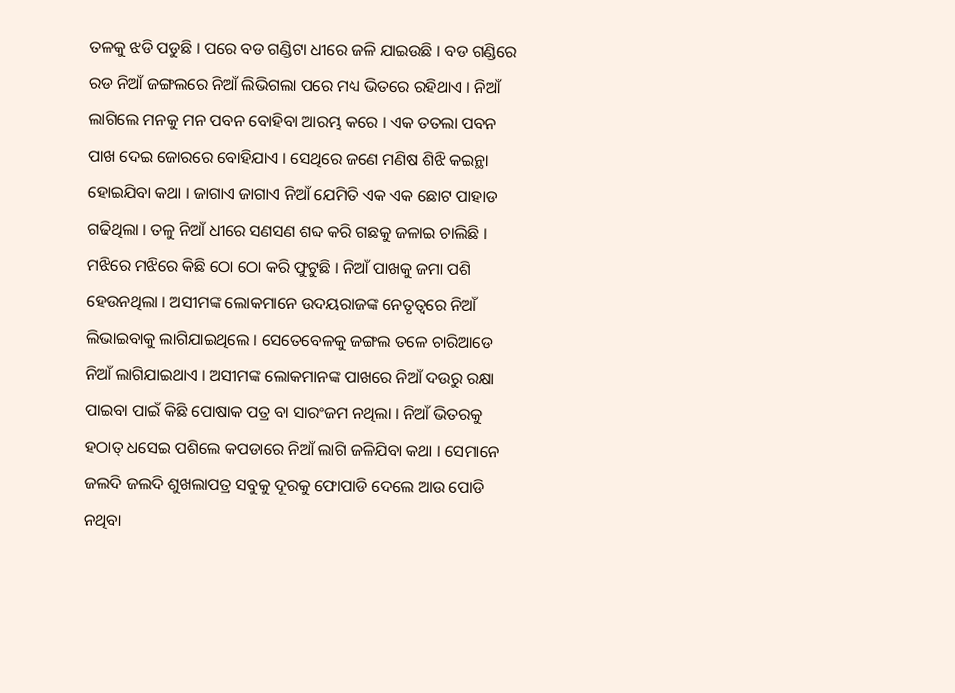ତଳକୁ ଝଡି ପଡୁଛି । ପରେ ବଡ ଗଣ୍ଡିଟା ଧୀରେ ଜଳି ଯାଇଉଛି । ବଡ ଗଣ୍ଡିରେ ରଡ ନିଆଁ ଜଙ୍ଗଲରେ ନିଆଁ ଲିଭିଗଲା ପରେ ମଧ୍ୟ ଭିତରେ ରହିଥାଏ । ନିଆଁ ଲାଗିଲେ ମନକୁ ମନ ପବନ ବୋହିବା ଆରମ୍ଭ କରେ । ଏକ ତତଲା ପବନ ପାଖ ଦେଇ ଜୋରରେ ବୋହିଯାଏ । ସେଥିରେ ଜଣେ ମଣିଷ ଶିଝି କଇନ୍ଥା ହୋଇଯିବା କଥା । ଜାଗାଏ ଜାଗାଏ ନିଆଁ ଯେମିତି ଏକ ଏକ ଛୋଟ ପାହାଡ ଗଢିଥିଲା । ତଳୁ ନିଆଁ ଧୀରେ ସଣସଣ ଶବ୍ଦ କରି ଗଛକୁ ଜଳାଇ ଚାଲିଛି । ମଝିରେ ମଝିରେ କିଛି ଠୋ ଠୋ କରି ଫୁଟୁଛି । ନିଆଁ ପାଖକୁ ଜମା ପଶି ହେଉନଥିଲା । ଅସୀମଙ୍କ ଲୋକମାନେ ଉଦୟରାଜଙ୍କ ନେତୃତ୍ୱରେ ନିଆଁ ଲିଭାଇବାକୁ ଲାଗିଯାଇଥିଲେ । ସେତେବେଳକୁ ଜଙ୍ଗଲ ତଳେ ଚାରିଆଡେ ନିଆଁ ଲାଗିଯାଇଥାଏ । ଅସୀମଙ୍କ ଲୋକମାନଙ୍କ ପାଖରେ ନିଆଁ ଦଉରୁ ରକ୍ଷା ପାଇବା ପାଇଁ କିଛି ପୋଷାକ ପତ୍ର ବା ସାରଂଜମ ନଥିଲା । ନିଆଁ ଭିତରକୁ ହଠାତ୍ ଧସେଇ ପଶିଲେ କପଡାରେ ନିଆଁ ଲାଗି ଜଳିଯିବା କଥା । ସେମାନେ ଜଲଦି ଜଲଦି ଶୁଖଲାପତ୍ର ସବୁକୁ ଦୂରକୁ ଫୋପାଡି ଦେଲେ ଆଉ ପୋଡି ନଥିବା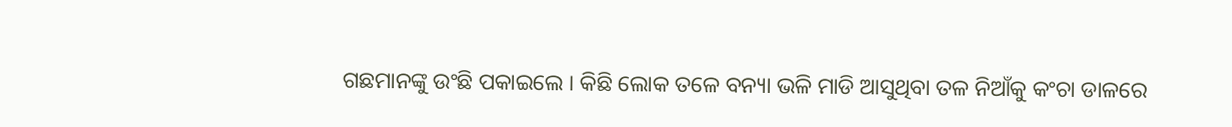ଗଛମାନଙ୍କୁ ଉଂଛି ପକାଇଲେ । କିଛି ଲୋକ ତଳେ ବନ୍ୟା ଭଳି ମାଡି ଆସୁଥିବା ତଳ ନିଆଁକୁ କଂଚା ଡାଳରେ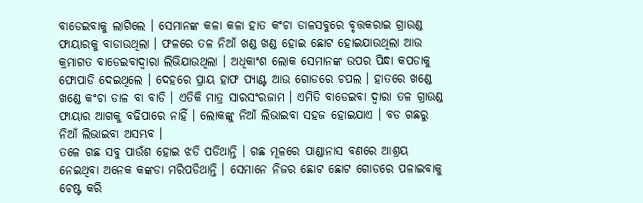ବାଡେଇବାକୁ ଲାଗିଲେ । ସେମାନଙ୍କ କଳା କଳା ହାତ କଂଚା ଡାଳସବୁରେ ବୃତ୍ତକରାଇ ଗ୍ରାଉଣ୍ଡ ଫାୟାରକୁ ବାଡାଉଥିଲା । ଫଳରେ ତଳ ନିଆଁ ଖଣ୍ଡ ଖଣ୍ଡ ହୋଇ ଛୋଟ ହୋଇଯାଉଥିଲା ଆଉ କ୍ରମାଗତ ବାଡେଇବାଦ୍ୱାରା ଲିଭିଯାଉଥିଲା । ଅଧିକାଂଶ ଲୋକ ସେମାନଙ୍କ ଉପର ପିନ୍ଧା କପଡାକୁ ଫୋପାଡି ଦେଇଥିଲେ । ଦେହରେ ପ୍ରାୟ ହାଫ ପ୍ୟାଣ୍ଟ ଆଉ ଗୋଡରେ ଚପଲ । ହାତରେ ଖଣ୍ଡେ ଖଣ୍ଡେ କଂଚା ଡାଳ ବା ବାଡି । ଏତିକି ମାତ୍ର ସାରସଂରଜାମ । ଏମିତି ବାଡେଇବା ଦ୍ୱାରା ତଳ ଗ୍ରାଉଣ୍ଡ ଫାୟାର ଆଗକୁ ବଢିପାରେ ନାହିଁ । ଲୋକଙ୍କୁ ନିଆଁ ଲିଭାଇବା ସହଜ ହୋଇଯାଏ । ବଡ ଗଛରୁ ନିଆଁ ଲିଭାଇବା ଅସମ୍ଭବ ।
ତଳେ ଗଛ ସବୁ ପାଉଁଶ ହୋଇ ଝଡି ପଡିଥାନ୍ତି । ଗଛ ମୂଳରେ ପାଣ୍ଡାନାସ ବଣରେ ଆଶ୍ରୟ ନେଇଥିବା ଅନେକ କଙ୍କଡା ମରିପଡିଥାନ୍ତି । ସେମାନେ ନିଜର ଛୋଟ ଛୋଟ ଗୋଡରେ ପଳାଇବାକୁ ଚେଷ୍ଟ କରି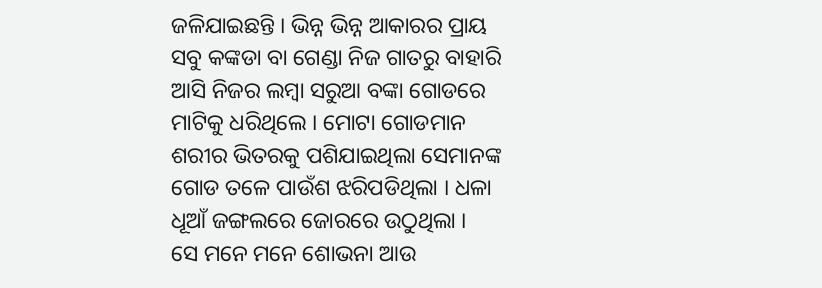ଜଳିଯାଇଛନ୍ତି । ଭିନ୍ନ ଭିନ୍ନ ଆକାରର ପ୍ରାୟ ସବୁ କଙ୍କଡା ବା ଗେଣ୍ଡା ନିଜ ଗାତରୁ ବାହାରି ଆସି ନିଜର ଲମ୍ବା ସରୁଆ ବଙ୍କା ଗୋଡରେ ମାଟିକୁ ଧରିଥିଲେ । ମୋଟା ଗୋଡମାନ ଶରୀର ଭିତରକୁ ପଶିଯାଇଥିଲା ସେମାନଙ୍କ ଗୋଡ ତଳେ ପାଉଁଶ ଝରିପଡିଥିଲା । ଧଳା ଧୂଆଁ ଜଙ୍ଗଲରେ ଜୋରରେ ଉଠୁଥିଲା ।
ସେ ମନେ ମନେ ଶୋଭନା ଆଉ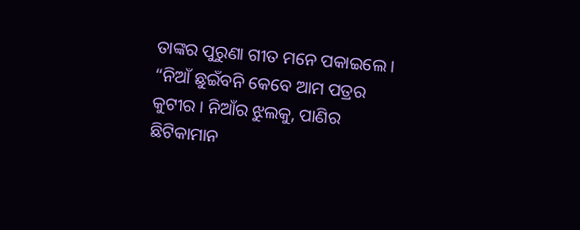ତାଙ୍କର ପୁରୁଣା ଗୀତ ମନେ ପକାଇଲେ । “ନିଆଁ ଛୁଇଁବନି କେବେ ଆମ ପତ୍ରର କୁଟୀର । ନିଆଁର ଝୁଲକୁ, ପାଣିର ଛିଟିକାମାନ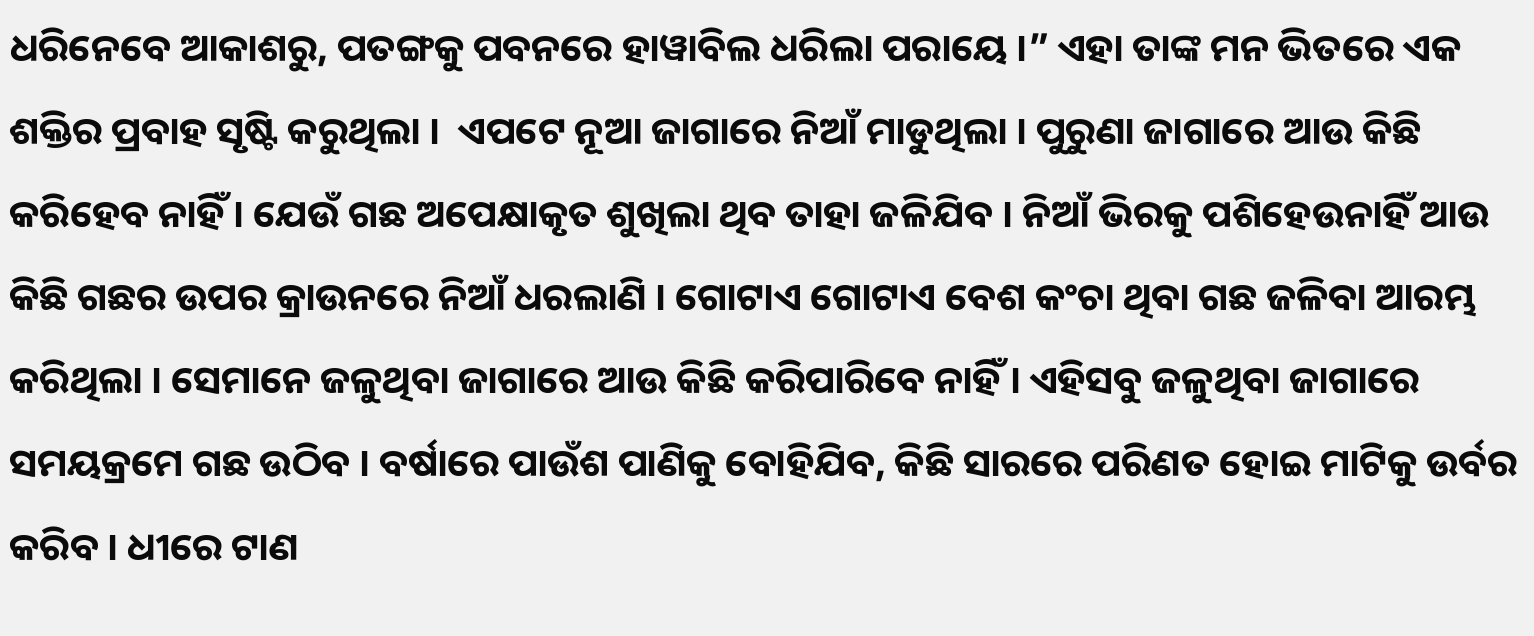ଧରିନେବେ ଆକାଶରୁ, ପତଙ୍ଗକୁ ପବନରେ ହାୱାବିଲ ଧରିଲା ପରାୟେ ।” ଏହା ତାଙ୍କ ମନ ଭିତରେ ଏକ ଶକ୍ତିର ପ୍ରବାହ ସୃଷ୍ଟି କରୁଥିଲା ।  ଏପଟେ ନୂଆ ଜାଗାରେ ନିଆଁ ମାଡୁଥିଲା । ପୁରୁଣା ଜାଗାରେ ଆଉ କିଛି କରିହେବ ନାହିଁ । ଯେଉଁ ଗଛ ଅପେକ୍ଷାକୃତ ଶୁଖିଲା ଥିବ ତାହା ଜଳିଯିବ । ନିଆଁ ଭିରକୁ ପଶିହେଉନାହିଁ ଆଉ କିଛି ଗଛର ଉପର କ୍ରାଉନରେ ନିଆଁ ଧରଲାଣି । ଗୋଟାଏ ଗୋଟାଏ ବେଶ କଂଚା ଥିବା ଗଛ ଜଳିବା ଆରମ୍ଭ କରିଥିଲା । ସେମାନେ ଜଳୁଥିବା ଜାଗାରେ ଆଉ କିଛି କରିପାରିବେ ନାହିଁ । ଏହିସବୁ ଜଳୁଥିବା ଜାଗାରେ ସମୟକ୍ରମେ ଗଛ ଉଠିବ । ବର୍ଷାରେ ପାଉଁଶ ପାଣିକୁ ବୋହିଯିବ, କିଛି ସାରରେ ପରିଣତ ହୋଇ ମାଟିକୁ ଉର୍ବର କରିବ । ଧୀରେ ଟାଣ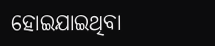ହୋଇଯାଇଥିବା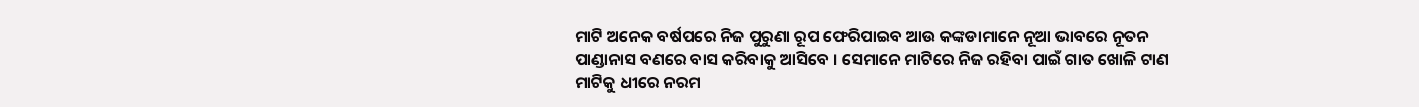ମାଟି ଅନେକ ବର୍ଷପରେ ନିଜ ପୁରୁଣା ରୂପ ଫେରିପାଇବ ଆଉ କଙ୍କଡାମାନେ ନୂଆ ଭାବରେ ନୂତନ ପାଣ୍ଡାନାସ ବଣରେ ବାସ କରିବାକୁ ଆସିବେ । ସେମାନେ ମାଟିରେ ନିଜ ରହିବା ପାଇଁ ଗାତ ଖୋଳି ଟାଣ ମାଟିକୁ ଧୀରେ ନରମ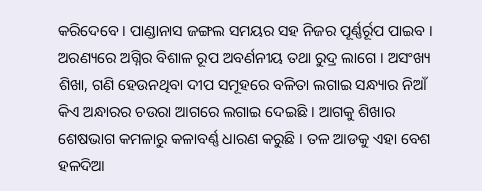କରିଦେବେ । ପାଣ୍ଡାନାସ ଜଙ୍ଗଲ ସମୟର ସହ ନିଜର ପୂର୍ଣ୍ଣର୍ରୂପ ପାଇବ ।
ଅରଣ୍ୟରେ ଅଗ୍ନିର ବିଶାଳ ରୂପ ଅବର୍ଣନୀୟ ତଥା ରୁଦ୍ର ଲାଗେ । ଅସଂଖ୍ୟ ଶିଖା, ଗଣି ହେଉନଥିବା ଦୀପ ସମୂହରେ ବଳିତା ଲଗାଇ ସନ୍ଧ୍ୟାର ନିଆଁ କିଏ ଅନ୍ଧାରର ଚଉରା ଆଗରେ ଲଗାଇ ଦେଇଛି । ଆଗକୁ ଶିଖାର ଶେଷଭାଗ କମଳାରୁ କଳାବର୍ଣ୍ଣ ଧାରଣ କରୁଛି । ତଳ ଆଡକୁ ଏହା ବେଶ ହଳଦିଆ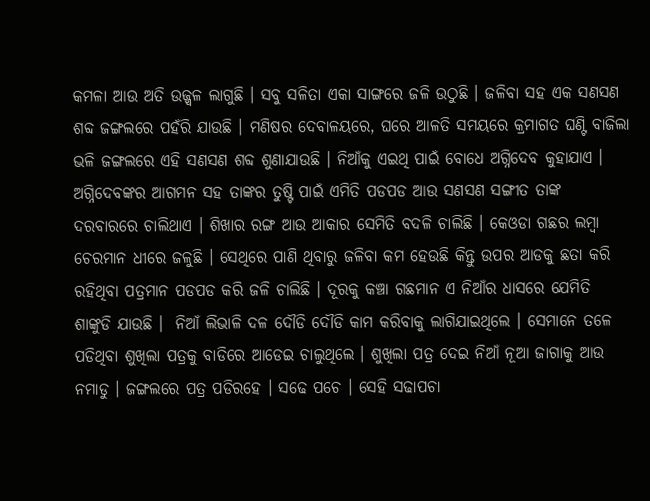କମଳା ଆଉ ଅତି ଉଜ୍ଜ୍ୱଳ ଲାଗୁଛି । ସବୁ ସଳିତା ଏକା ସାଙ୍ଗରେ ଜଳି ଉଠୁଛି । ଜଳିବା ସହ ଏକ ସଣସଣ ଶବ୍ଦ ଜଙ୍ଗଲରେ ପହଁରି ଯାଉଛି । ମଣିଷର ଦେବାଳୟରେ, ଘରେ ଆଳତି ସମୟରେ କ୍ରମାଗତ ଘଣ୍ଟି ବାଜିଲା ଭଳି ଜଙ୍ଗଲରେ ଏହି ସଣସଣ ଶବ୍ଦ ଶୁଣାଯାଉଛି । ନିଆଁକୁ ଏଇଥି ପାଇଁ ବୋଧେ ଅଗ୍ନିଦେବ କୁହାଯାଏ । ଅଗ୍ନିଦେବଙ୍କର ଆଗମନ ସହ ତାଙ୍କର ତୁଷ୍ଟି ପାଇଁ ଏମିତି ପଡପଡ ଆଉ ସଣସଣ ସଙ୍ଗୀତ ତାଙ୍କ ଦରବାରରେ ଚାଲିଥାଏ । ଶିଖାର ରଙ୍ଗ ଆଉ ଆକାର ସେମିତି ବଦଳି ଚାଲିଛି । କେଓଡା ଗଛର ଲମ୍ବା ଚେରମାନ ଧୀରେ ଜଳୁଛି । ସେଥିରେ ପାଣି ଥିବାରୁ ଜଳିବା କମ ହେଉଛି କିନ୍ତୁ ଉପର ଆଡକୁ ଛତା କରି ରହିଥିବା ପତ୍ରମାନ ପଡପଡ କରି ଜଳି ଚାଲିଛି । ଦୂରକୁ କଞ୍ଚା ଗଛମାନ ଏ ନିଆଁର ଧାସରେ ଯେମିତି ଶାଙ୍କୁଡି ଯାଉଛି ।  ନିଆଁ ଲିଭାଳି ଦଳ ଦୌଡି ଦୌଡି କାମ କରିବାକୁ ଲାଗିଯାଇଥିଲେ । ସେମାନେ ତଳେ ପଡିଥିବା ଶୁଖିଲା ପତ୍ରକୁ ବାଡିରେ ଆଡେଇ ଚାଲୁଥିଲେ । ଶୁଖିଲା ପତ୍ର ଦେଇ ନିଆଁ ନୂଆ ଜାଗାକୁ ଆଉ ନମାଡୁ । ଜଙ୍ଗଲରେ ପତ୍ର ପଡିରହେ । ସଢେ ପଚେ । ସେହି ସଢାପଚା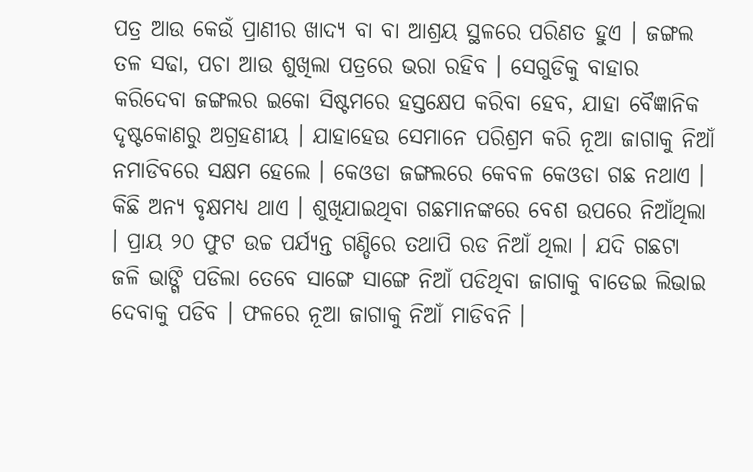ପତ୍ର ଆଉ କେଉଁ ପ୍ରାଣୀର ଖାଦ୍ୟ ବା ବା ଆଶ୍ରୟ ସ୍ଥଳରେ ପରିଣତ ହୁଏ । ଜଙ୍ଗଲ ତଳ ସଢା, ପଚା ଆଉ ଶୁଖିଲା ପତ୍ରରେ ଭରା ରହିବ । ସେଗୁଡିକୁ ବାହାର କରିଦେବା ଜଙ୍ଗଲର ଇକୋ ସିଷ୍ଟମରେ ହସ୍ତକ୍ଷେପ କରିବା ହେବ, ଯାହା ବୈଜ୍ଞାନିକ ଦୃଷ୍ଟକୋଣରୁ ଅଗ୍ରହଣୀୟ । ଯାହାହେଉ ସେମାନେ ପରିଶ୍ରମ କରି ନୂଆ ଜାଗାକୁ ନିଆଁ ନମାଡିବରେ ସକ୍ଷମ ହେଲେ । କେଓଡା ଜଙ୍ଗଲରେ କେବଳ କେଓଡା ଗଛ ନଥାଏ । କିଛି ଅନ୍ୟ ବୃକ୍ଷମଧ୍ୟ ଥାଏ । ଶୁଖିଯାଇଥିବା ଗଛମାନଙ୍କରେ ବେଶ ଉପରେ ନିଆଁଥିଲା । ପ୍ରାୟ ୨୦ ଫୁଟ ଉଚ୍ଚ ପର୍ଯ୍ୟନ୍ତ ଗଣ୍ଡିରେ ତଥାପି ରଡ ନିଆଁ ଥିଲା । ଯଦି ଗଛଟା ଜଳି ଭାଙ୍ଗି ପଡିଲା ତେବେ ସାଙ୍ଗେ ସାଙ୍ଗେ ନିଆଁ ପଡିଥିବା ଜାଗାକୁ ବାଡେଇ ଲିଭାଇ ଦେବାକୁ ପଡିବ । ଫଳରେ ନୂଆ ଜାଗାକୁ ନିଆଁ ମାଡିବନି ।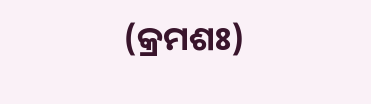(କ୍ରମଶଃ)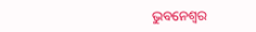ଭୁବନେଶ୍ୱର